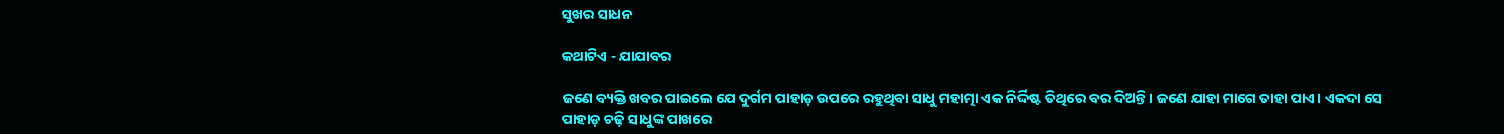ସୁଖର ସାଧନ

କଥାଟିଏ - ଯାଯାବର

ଜଣେ ବ୍ୟକ୍ତି ଖବର ପାଇଲେ ଯେ ଦୁର୍ଗମ ପାହାଡ଼ ଉପରେ ରହୁଥିବା ସାଧୁ ମହାତ୍ମା ଏକ ନିର୍ଦ୍ଦିଷ୍ଟ ତିଥିରେ ବର ଦିଅନ୍ତି। ଜଣେ ଯାହା ମାଗେ ତାହା ପାଏ। ଏକଦା ସେ ପାହାଡ଼ ଚଢ଼ି ସାଧୁଙ୍କ ପାଖରେ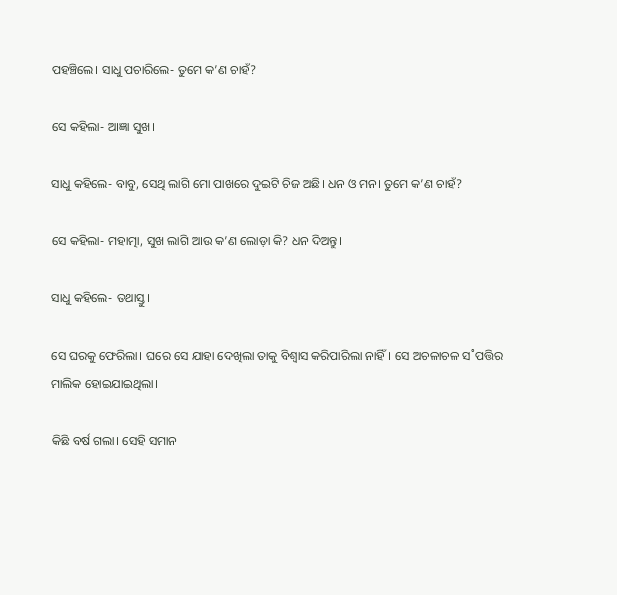ପହଞ୍ଚିଲେ। ସାଧୁ ପଚାରିଲେ- ତୁମେ କ’ଣ ଚାହଁ?

ସେ କହିଲା- ଆଜ୍ଞା ସୁଖ।

ସାଧୁ କହିଲେ- ବାବୁ, ସେଥି ଲାଗି ମୋ ପାଖରେ ଦୁଇଟି ଚିଜ ଅଛି। ଧନ ଓ ମନ। ତୁମେ କ’ଣ ଚାହଁ?

ସେ କହିଲା- ମହାତ୍ମା, ସୁଖ ଲାଗି ଆଉ କ’ଣ ଲୋଡ଼ା କି? ଧନ ଦିଅନ୍ତୁ।

ସାଧୁ କହିଲେ- ତଥାସ୍ତୁ।

ସେ ଘରକୁ ଫେରିଲା। ଘରେ ସେ ଯାହା ଦେଖିଲା ତାକୁ ବିଶ୍ବାସ କରିପାରିଲା ନାହିଁ। ସେ ଅଚଳାଚଳ ସ˚ପତ୍ତିର ମାଲିକ ହୋଇଯାଇଥିଲା।

କିଛି ବର୍ଷ ଗଲା। ସେହି ସମାନ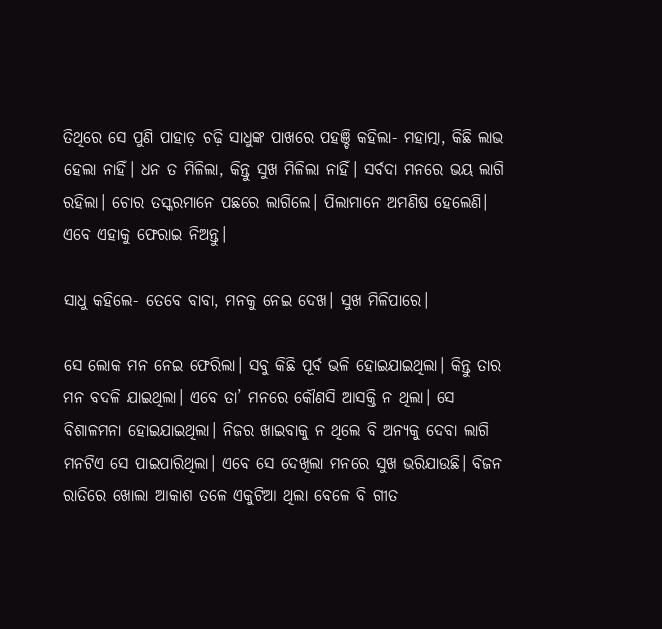ତିଥିରେ ସେ ପୁଣି ପାହାଡ଼ ଚଢ଼ି ସାଧୁଙ୍କ ପାଖରେ ପହଞ୍ଚି କହିଲା- ମହାତ୍ମା, କିଛି ଲାଭ ହେଲା ନାହିଁ। ଧନ ତ ମିଳିଲା, କିନ୍ତୁ ସୁଖ ମିଳିଲା ନାହିଁ। ସର୍ବଦା ମନରେ ଭୟ ଲାଗି ରହିଲା। ଚୋର ତସ୍କରମାନେ ପଛରେ ଲାଗିଲେ। ପିଲାମାନେ ଅମଣିଷ ହେଲେଣି। ଏବେ ଏହାକୁ ଫେରାଇ ନିଅନ୍ତୁ।

ସାଧୁ କହିଲେ- ତେବେ ବାବା, ମନକୁ ନେଇ ଦେଖ। ସୁଖ ମିଳିପାରେ।

ସେ ଲୋକ ମନ ନେଇ ଫେରିଲା। ସବୁ କିଛି ପୂର୍ବ ଭଳି ହୋଇଯାଇଥିଲା। କିନ୍ତୁ ତାର ମନ ବଦଳି ଯାଇଥିଲା। ଏବେ ତା’ ମନରେ କୌଣସି ଆସକ୍ତି ନ ଥିଲା। ସେ ବିଶାଳମନା ହୋଇଯାଇଥିଲା। ନିଜର ଖାଇବାକୁ ନ ଥିଲେ ବି ଅନ୍ୟକୁ ଦେବା ଲାଗି ମନଟିଏ ସେ ପାଇପାରିଥିଲା। ଏବେ ସେ ଦେଖିଲା ମନରେ ସୁଖ ଭରିଯାଉଛି। ବିଜନ ରାତିରେ ଖୋଲା ଆକାଶ ତଳେ ଏକୁଟିଆ ଥିଲା ବେଳେ ବି ଗୀତ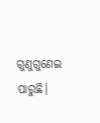ଗୁଣୁଗୁଣେଇ ପାରୁଛି।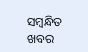ସମ୍ବନ୍ଧିତ ଖବର